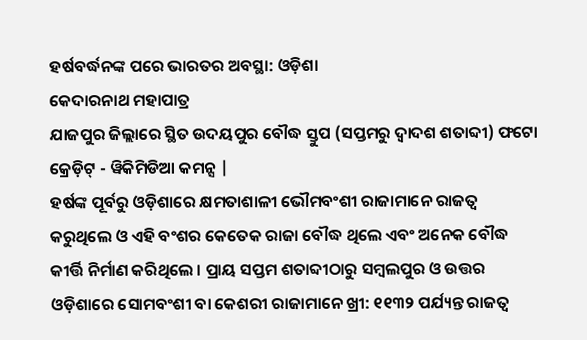ହର୍ଷବର୍ଦ୍ଧନଙ୍କ ପରେ ଭାରତର ଅବସ୍ଥା: ଓଡ଼ିଶା
କେଦାରନାଥ ମହାପାତ୍ର
ଯାଜପୁର ଜିଲ୍ଲାରେ ସ୍ଥିତ ଉଦୟପୁର ବୌଦ୍ଧ ସ୍ତୁପ (ସପ୍ତମରୁ ଦ୍ୱାଦଶ ଶତାବ୍ଦୀ) ଫଟୋ କ୍ରେଡ଼ିଟ୍ - ୱିକିମିଡିଆ କମନ୍ସ |
ହର୍ଷଙ୍କ ପୂର୍ବରୁ ଓଡ଼ିଶାରେ କ୍ଷମତାଶାଳୀ ଭୌମବଂଶୀ ରାଜାମାନେ ରାଜତ୍ୱ କରୁଥିଲେ ଓ ଏହି ବଂଶର କେତେକ ରାଜା ବୌଦ୍ଧ ଥିଲେ ଏବଂ ଅନେକ ବୌଦ୍ଧ କୀର୍ତ୍ତି ନିର୍ମାଣ କରିଥିଲେ । ପ୍ରାୟ ସପ୍ତମ ଶତାବ୍ଦୀଠାରୁ ସମ୍ୱଲପୁର ଓ ଉତ୍ତର ଓଡ଼ିଶାରେ ସୋମବଂଶୀ ବା କେଶରୀ ରାଜାମାନେ ଖ୍ରୀ: ୧୧୩୨ ପର୍ଯ୍ୟନ୍ତ ରାଜତ୍ୱ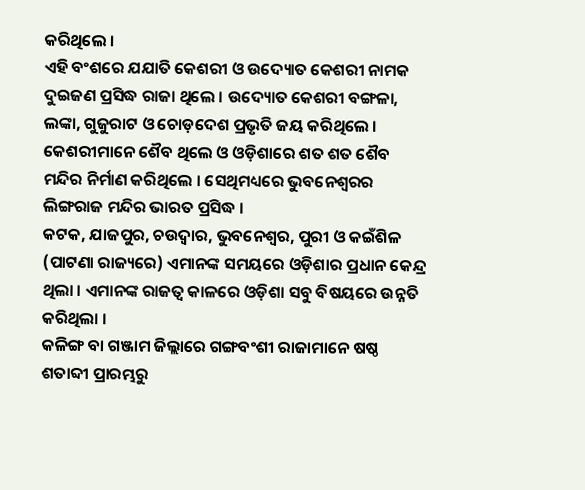କରିଥିଲେ ।
ଏହି ବଂଶରେ ଯଯାତି କେଶରୀ ଓ ଉଦ୍ୟୋତ କେଶରୀ ନାମକ ଦୁଇଜଣ ପ୍ରସିଦ୍ଧ ରାଜା ଥିଲେ । ଉଦ୍ୟୋତ କେଶରୀ ବଙ୍ଗଳା, ଲଙ୍କା, ଗୁଜୁରାଟ ଓ ଚୋଡ଼ଦେଶ ପ୍ରଭୃତି ଜୟ କରିଥିଲେ । କେଶରୀମାନେ ଶୈବ ଥିଲେ ଓ ଓଡ଼ିଶାରେ ଶତ ଶତ ଶୈବ ମନ୍ଦିର ନିର୍ମାଣ କରିଥିଲେ । ସେଥିମଧ୍ୟରେ ଭୁବନେଶ୍ୱରର ଲିଙ୍ଗରାଜ ମନ୍ଦିର ଭାରତ ପ୍ରସିଦ୍ଧ ।
କଟକ, ଯାଜପୁର, ଚଉଦ୍ୱାର, ଭୁବନେଶ୍ୱର, ପୁରୀ ଓ କଇଁଶିଳ (ପାଟଣା ରାଜ୍ୟରେ) ଏମାନଙ୍କ ସମୟରେ ଓଡ଼ିଶାର ପ୍ରଧାନ କେନ୍ଦ୍ର ଥିଲା । ଏମାନଙ୍କ ରାଜତ୍ୱ କାଳରେ ଓଡ଼ିଶା ସବୁ ବିଷୟରେ ଉନ୍ନତି କରିଥିଲା ।
କଳିଙ୍ଗ ବା ଗଞ୍ଜାମ ଜିଲ୍ଲାରେ ଗଙ୍ଗବଂଶୀ ରାଜାମାନେ ଷଷ୍ଠ ଶତାବ୍ଦୀ ପ୍ରାରମ୍ଭରୁ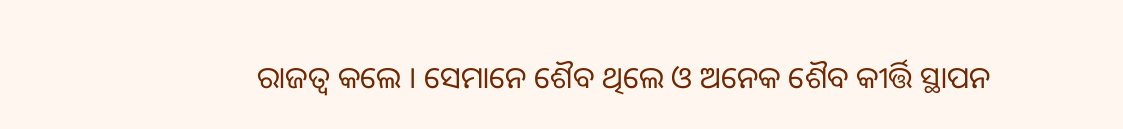ରାଜତ୍ୱ କଲେ । ସେମାନେ ଶୈବ ଥିଲେ ଓ ଅନେକ ଶୈବ କୀର୍ତ୍ତି ସ୍ଥାପନ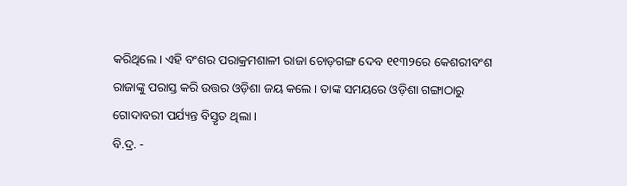କରିଥିଲେ । ଏହି ବଂଶର ପରାକ୍ରମଶାଳୀ ରାଜା ଚୋଡ଼ଗଙ୍ଗ ଦେବ ୧୧୩୨ରେ କେଶରୀବଂଶ ରାଜାଙ୍କୁ ପରାସ୍ତ କରି ଉତ୍ତର ଓଡ଼ିଶା ଜୟ କଲେ । ତାଙ୍କ ସମୟରେ ଓଡ଼ିଶା ଗଙ୍ଗାଠାରୁ ଗୋଦାବରୀ ପର୍ଯ୍ୟନ୍ତ ବିସ୍ତୃତ ଥିଲା ।
ବି.ଦ୍ର. -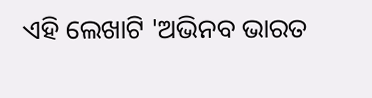ଏହି ଲେଖାଟି 'ଅଭିନବ ଭାରତ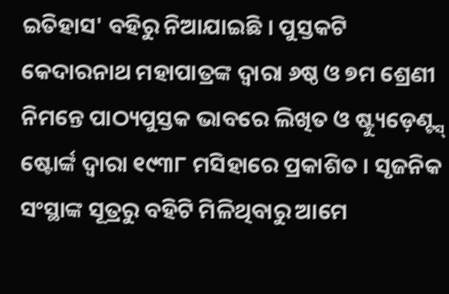ଇତିହାସ' ବହିରୁ ନିଆଯାଇଛି । ପୁସ୍ତକଟି କେଦାରନାଥ ମହାପାତ୍ରଙ୍କ ଦ୍ୱାରା ୬ଷ୍ଠ ଓ ୭ମ ଶ୍ରେଣୀ ନିମନ୍ତେ ପାଠ୍ୟପୁସ୍ତକ ଭାବରେ ଲିଖିତ ଓ ଷ୍ଟ୍ୟୁଡ଼େଣ୍ଟ୍ସ୍ ଷ୍ଟୋର୍ଙ୍କ ଦ୍ୱାରା ୧୯୩୮ ମସିହାରେ ପ୍ରକାଶିତ । ସୃଜନିକ ସଂସ୍ଥାଙ୍କ ସୂତ୍ରରୁ ବହିଟି ମିଳିଥିବାରୁ ଆମେ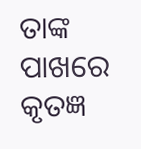ତାଙ୍କ ପାଖରେ କୃତଜ୍ଞ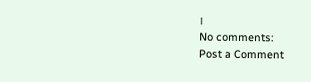।
No comments:
Post a Comment